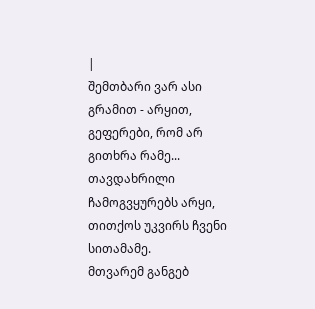|
შემთბარი ვარ ასი გრამით - არყით, გეფერები, რომ არ გითხრა რამე... თავდახრილი ჩამოგვყურებს არყი, თითქოს უკვირს ჩვენი სითამამე.
მთვარემ განგებ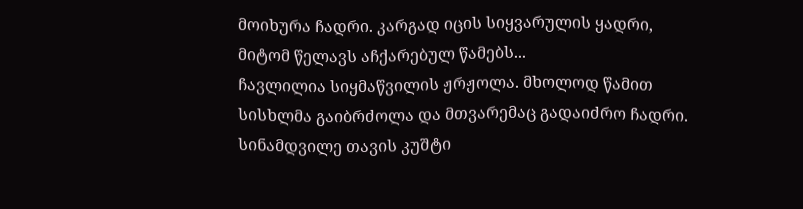მოიხურა ჩადრი. კარგად იცის სიყვარულის ყადრი, მიტომ წელავს აჩქარებულ წამებს...
ჩავლილია სიყმაწვილის ჟრჟოლა. მხოლოდ წამით სისხლმა გაიბრძოლა და მთვარემაც გადაიძრო ჩადრი.
სინამდვილე თავის კუშტი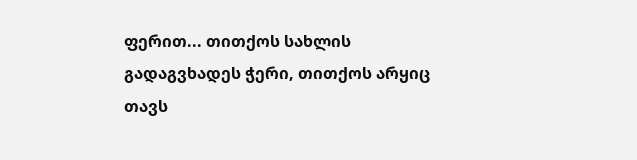ფერით... თითქოს სახლის გადაგვხადეს ჭერი, თითქოს არყიც თავს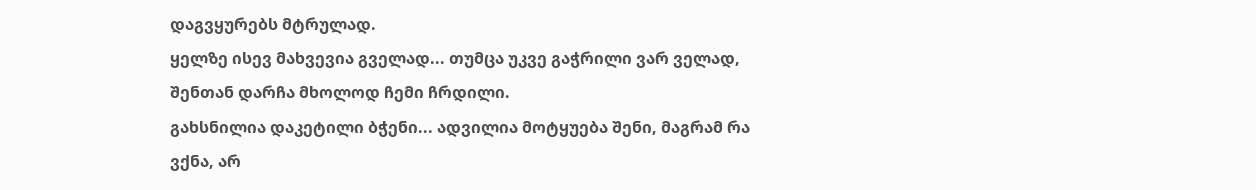დაგვყურებს მტრულად.
ყელზე ისევ მახვევია გველად... თუმცა უკვე გაჭრილი ვარ ველად, შენთან დარჩა მხოლოდ ჩემი ჩრდილი.
გახსნილია დაკეტილი ბჭენი... ადვილია მოტყუება შენი, მაგრამ რა ვქნა, არ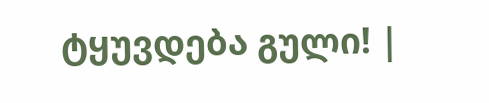ტყუვდება გული! |